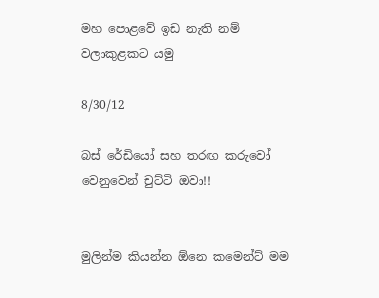මහ පොළවේ ඉඩ නැති නම් වලාකුළකට යමු

8/30/12

බස් රේඩියෝ සහ තරඟ කරුවෝ වෙනුවෙන් චුට්ටි ඔවා!!


මුලින්ම කියන්න ඕනෙ කමෙන්ට් මම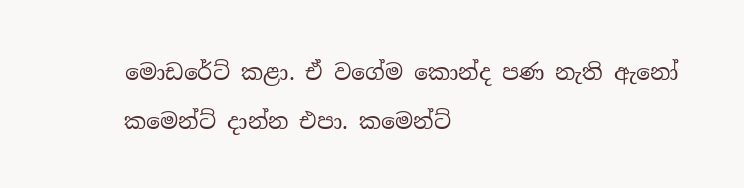මොඩරේට් කළා. ඒ වගේම කොන්ද පණ නැති ඇනෝ කමෙන්ට් දාන්න එපා. කමෙන්ට්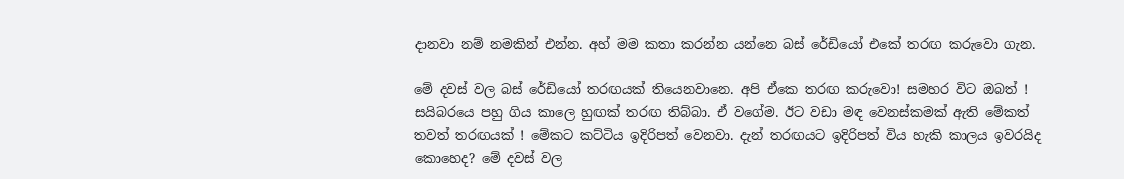දානවා නම් නමකින් එන්න. අහ් මම කතා කරන්න යන්නෙ බස් රේඩියෝ එකේ තරඟ කරුවො ගැන.

මේ දවස් වල බස් රේඩියෝ තරඟයක් තියෙනවානෙ. අපි ඒකෙ තරඟ කරුවො! සමහර විට ඔබත් ! සයිබරයෙ පහු ගිය කාලෙ හුඟක් තරඟ තිබ්බා. ඒ වගේම. ඊට වඩා මඳ වෙනස්කමක් ඇති මේකත් තවත් තරඟයක් ! මේකට කට්ටිය ඉදිරිපත් වෙනවා. දැන් තරඟයට ඉදිරිපත් විය හැකි කාලය ඉවරයිද කොහෙද? මේ දවස් වල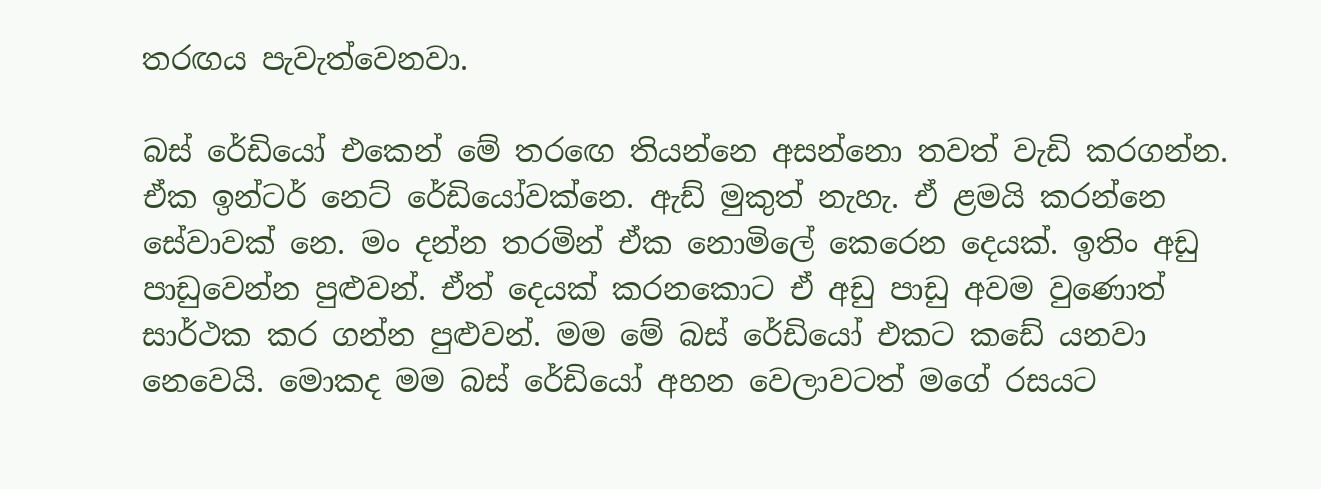තරඟය පැවැත්වෙනවා.

බස් රේඩියෝ එකෙන් මේ තරඟෙ තියන්නෙ අසන්නො තවත් වැඩි කරගන්න. ඒක ඉන්ටර් නෙට් රේඩියෝවක්නෙ. ඇඩ් මුකුත් නැහැ. ඒ ළමයි කරන්නෙ සේවාවක් නෙ. මං දන්න තරමින් ඒක නොමිලේ කෙරෙන දෙයක්. ඉතිං අඩු පාඩුවෙන්න පුළුවන්. ඒත් දෙයක් කරනකොට ඒ අඩු පාඩු අවම වුණොත් සාර්ථක කර ගන්න පුළුවන්. මම මේ බස් රේඩියෝ එකට කඩේ යනවා නෙවෙයි. මොකද මම බස් රේඩියෝ අහන වෙලාවටත් මගේ රසයට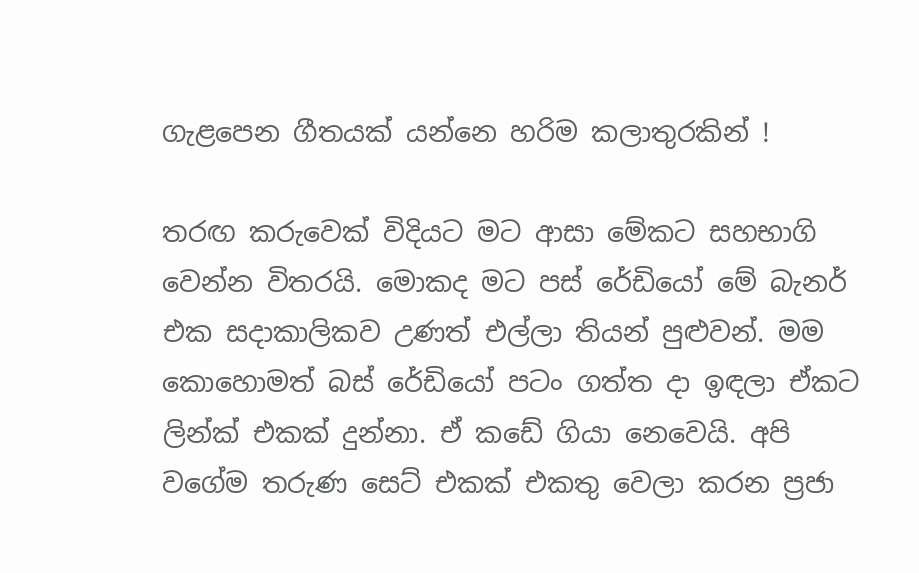ගැළපෙන ගීතයක් යන්නෙ හරිම කලාතුරකින් !

තරඟ කරුවෙක් විදියට මට ආසා මේකට සහභාගි වෙන්න විතරයි. මොකද මට පස් රේඩියෝ මේ බැනර් එක සදාකාලිකව උණත් එල්ලා තියන් පුළුවන්. මම කොහොමත් බස් රේඩියෝ පටං ගත්ත දා ඉඳලා ඒකට ලින්ක් එකක් දුන්නා. ඒ කඩේ ගියා නෙවෙයි. අපි වගේම තරුණ සෙට් එකක් එකතු වෙලා කරන ප්‍රජා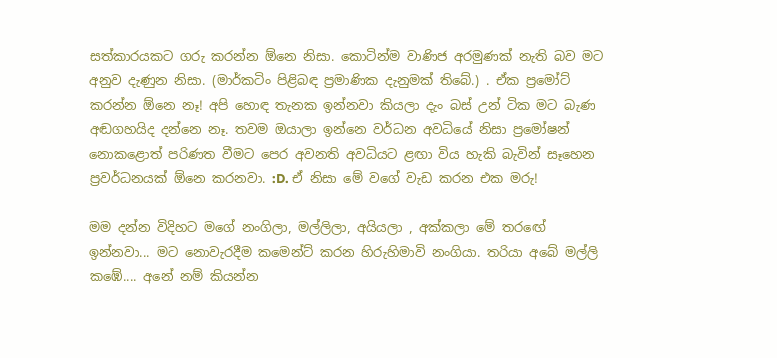සත්කාරයකට ගරු කරන්න ඕනෙ නිසා. කොටින්ම වාණිජ අරමුණක් නැති බව මට අනුව දැණුන නිසා. (මාර්කටිං පිළිබඳ ප්‍රමාණික දැනුමක් තිබේ.) . ඒක ප්‍රමෝට් කරන්න ඕනෙ නෑ! අපි හොඳ තැනක ඉන්නවා කියලා දැං බස් උන් ටික මට බැණ අඬගහයිද දන්නෙ නෑ. තවම ඔයාලා ඉන්නෙ වර්ධන අවධියේ නිසා ප්‍රමෝෂන් නොකළොත් පරිණත වීමට පෙර අවනති අවධියට ළඟා විය හැකි බැවින් සෑහෙන ප්‍රවර්ධනයක් ඕනෙ කරනවා. :D. ඒ නිසා මේ වගේ වැඩ කරන එක මරු!

මම දන්න විදිහට මගේ නංගිලා, මල්ලිලා, අයියලා , අක්කලා මේ තරඟේ ඉන්නවා... මට නොවැරදීම කමෙන්ට් කරන හිරුහිමාවි නංගියා. තරියා අබේ මල්ලි කඹේ.... අනේ නම් කියන්න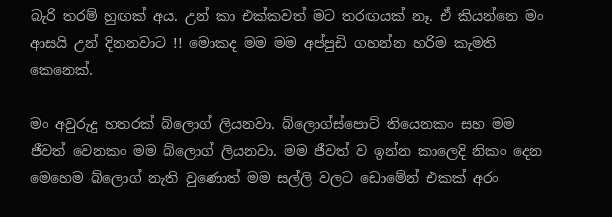බැරි තරම් හුඟක් අය. උන් කා එක්කවත් මට තරඟයක් නෑ. ඒ කියන්නෙ මං ආසයි උන් දිනනවාට !! මොකද මම මම අප්පුඩි ගහන්න හරිම කැමති කෙනෙක්.

මං අවුරුදු හතරක් බ්ලොග් ලියනවා. බ්ලොග්ස්පොට් තියෙනකං සහ මම ජීවත් වෙනකං මම බ්ලොග් ලියනවා. මම ජීවත් ව ඉන්න කාලෙදි නිකං දෙන මෙහෙම බ්ලොග් නැති වුණොත් මම සල්ලි වලට ඩොමේන් එකක් අරං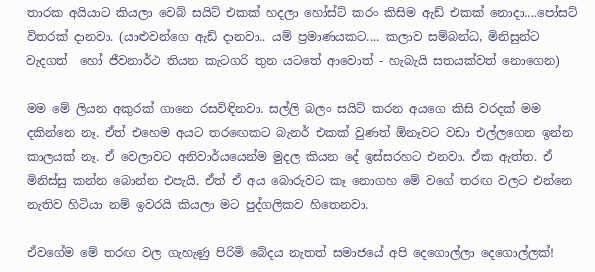තාරක අයියාට කියලා වෙබ් සයිට් එකක් හදලා හෝස්ට් කරං කිසිම ඇඩ් එකක් නොදා....පෝසට් විතරක් දානවා. (යාළුවන්ගෙ ඇඩ් දානවා.. යම් ප්‍රමාණයකට.... කලාව සම්බන්ධ, මිනිසුන්ට වැදගත්  හෝ ජීවනාර්ථ තියන කැටගරි තුන යටතේ ආවොත් - හැබැයි සතයක්වත් නොගෙන)

මම මේ ලියන අකුරක් ගානෙ රසවිඳිනවා. සල්ලි බලං සයිට් කරන අයගෙ කිසි වරදක් මම දකින්නෙ නෑ. ඒත් එහෙම අයට තරඟෙකට බැනර් එකක් වුණත් ඕනෑවට වඩා එල්ලගෙන ඉන්න කාලයක් නෑ. ඒ වෙලාවට අනිවාර්යයෙන්ම මුදල කියන දේ ඉස්සරහට එනවා. ඒක ඇත්ත. ඒ මිනිස්සු කන්න බොන්න එපැයි. ඒත් ඒ අය බොරුවට කෑ නොගහ මේ වගේ තරඟ වලට එන්නෙ නැතිව හිටියා නම් ඉවරයි කියලා මට පුද්ගලිකව හිතෙනවා.

ඒවගේම මේ තරඟ වල ගැහැණු පිරිමි බේදය නැතත් සමාජයේ අපි දෙගොල්ලා දෙගොල්ලක්!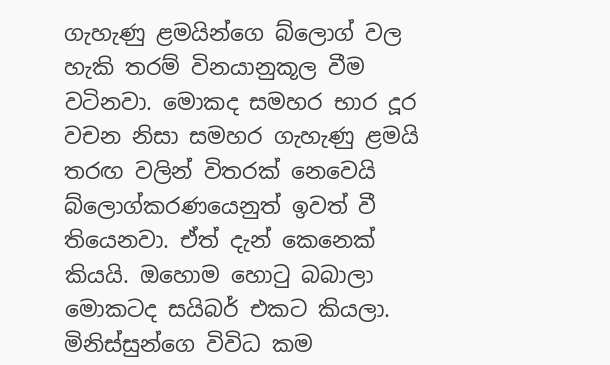ගැහැණු ළමයින්ගෙ බ්ලොග් වල හැකි තරම් විනයානුකූල වීම වටිනවා. මොකද සමහර භාර දූර වචන නිසා සමහර ගැහැණු ළමයි තරඟ වලින් විතරක් නෙවෙයි බ්ලොග්කරණයෙනුත් ඉවත් වී තියෙනවා. ඒත් දැන් කෙනෙක් කියයි. ඔහොම හොටු බබාලා මොකටද සයිබර් එකට කියලා. මිනිස්සුන්ගෙ විවිධ කම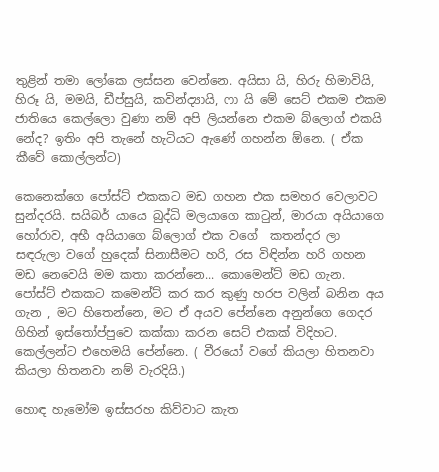තුළින් තමා ලෝකෙ ලස්සන වෙන්නෙ. අයිසා යි, හිරු හිමාවියි, හිරූ යි, මමයි, ඩීප්සුයි, කවින්ද්‍යායි, ෆා යි මේ සෙට් එකම එකම ජාතියෙ කෙල්ලො වුණා නම් අපි ලියන්නෙ එකම බ්ලොග් එකයි නේද? ඉතිං අපි තැනේ හැටියට ඇණේ ගහන්න ඕනෙ. ( ඒක කීවේ කොල්ලන්ට)

කෙනෙක්ගෙ පෝස්ට් එකකට මඩ ගහන එක සමහර වෙලාවට සුන්දරයි. සයිබර් යායෙ බුද්ධි මලයාගෙ කාටුන්, මාරයා අයියාගෙ හෝරාව, අභී අයියාගෙ බ්ලොග් එක වගේ  කතන්දර ලා සඳරුලා වගේ හුදෙක් සිනාසීමට හරි, රස විඳින්න හරි ගහන මඩ නෙවෙයි මම කතා කරන්නෙ... කොමෙන්ට් මඩ ගැන. පෝස්ට් එකකට කමෙන්ට් කර කර කුණු හරප වලින් බනින අය ගැන , මට හිතෙන්නෙ, මට ඒ අයව පේන්නෙ අනුන්ගෙ ගෙදර ගිහින් ඉස්තෝප්පුවෙ කක්කා කරන සෙට් එකක් විදිහට. කෙල්ලන්ට එහෙමයි පේන්නෙ. ( වීරයෝ වගේ කියලා හිතනවා කියලා හිතනවා නම් වැරදියි.)

හොඳ හැමෝම ඉස්සරහ කිව්වාට කැත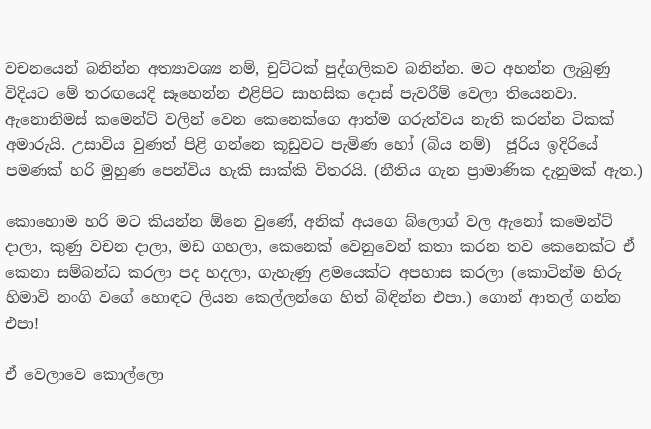වචනයෙන් බනින්න අත්‍යාවශ්‍ය නම්, චුට්ටක් පුද්ගලිකව බනින්න. මට අහන්න ලැබුණු විදියට මේ තරඟයෙදි සෑහෙන්න එළිපිට සාහසික දොස් පැවරීම් වෙලා තියෙනවා. ඇනොනිමස් කමෙන්ට් වලින් වෙන කෙනෙක්ගෙ ආත්ම ගරුත්වය නැති කරන්න ටිකක් අමාරුයි. උසාවිය වුණත් පිළි ගන්නෙ කූඩුවට පැමිණ හෝ (බිය නම්)  ජූරිය ඉදිරියේ පමණක් හරි මුහුණ පෙන්විය හැකි සාක්කි විතරයි. (නීතිය ගැන ප්‍රාමාණික දැනුමක් ඇත.)

කොහොම හරි මට කියන්න ඕනෙ වුණේ, අනික් අයගෙ බ්ලොග් වල ඇනෝ කමෙන්ට් දාලා, කුණු වචන දාලා, මඩ ගහලා, කෙනෙක් වෙනුවෙන් කතා කරන තව කෙනෙක්ට ඒ කෙනා සම්බන්ධ කරලා පද හදලා, ගැහැණු ළමයෙක්ට අපහාස කරලා (කොටින්ම හිරු හිමාවි නංගි වගේ හොඳට ලියන කෙල්ලන්ගෙ හිත් බිඳින්න එපා.) ගොන් ආතල් ගන්න එපා!

ඒ වෙලාවෙ කොල්ලො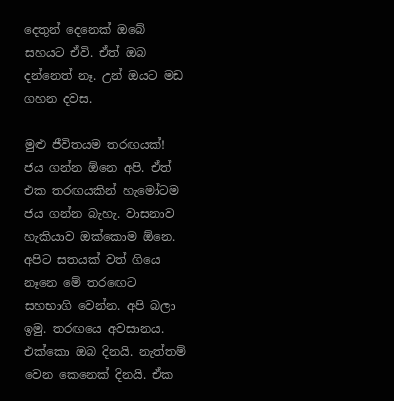දෙතුන් දෙනෙක් ඔබේ සහයට ඒවි. ඒත් ඔබ දන්නෙත් නෑ. උන් ඔයට මඩ ගහන දවස.

මුළු ජීවිතයම තරඟයක්! ජය ගන්න ඕනෙ අපි. ඒත් එක තරඟයකින් හැමෝටම ජය ගන්න බැහැ. වාසනාව හැකියාව ඔක්කොම ඕනෙ. අපිට සතයක් වත් ගියෙ නෑනෙ මේ තරඟෙට සහභාගි වෙන්න. අපි බලා ඉමු. තරඟයෙ අවසානය. එක්කො ඔබ දිනයි. නැත්තම් වෙන කෙනෙක් දිනයි. ඒක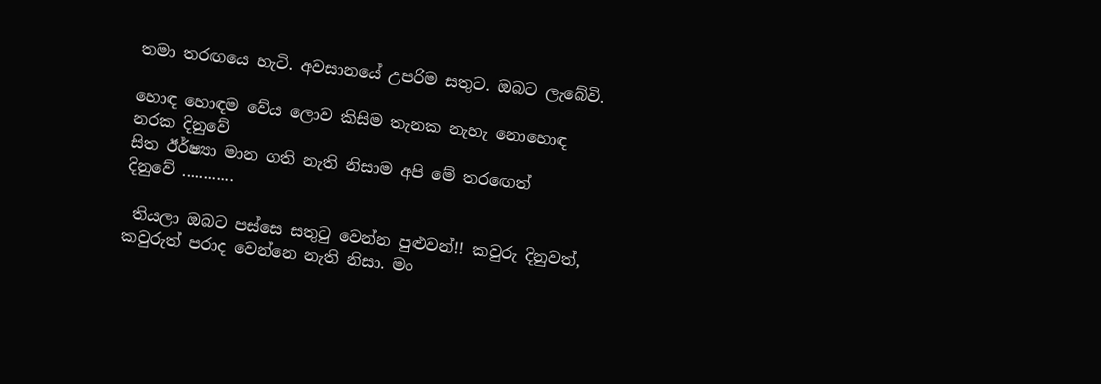තමා තරඟයෙ හැටි. අවසානයේ උපරිම සතුට. ඔබට ලැබේවි.

හොඳ හොඳම වේය ලොව කිසිම තැනක නැහැ නොහොඳ නරක දිනුවේ
සිත ඊර්ෂ්‍යා මාන ගති නැති නිසාම අපි මේ තරඟෙත්             දිනුවේ ............

 තියලා ඔබට පස්සෙ සතුටු වෙන්න පුළුවන්!! කවුරු දිනුවත්, කවුරුත් පරාද වෙන්නෙ නැති නිසා. මං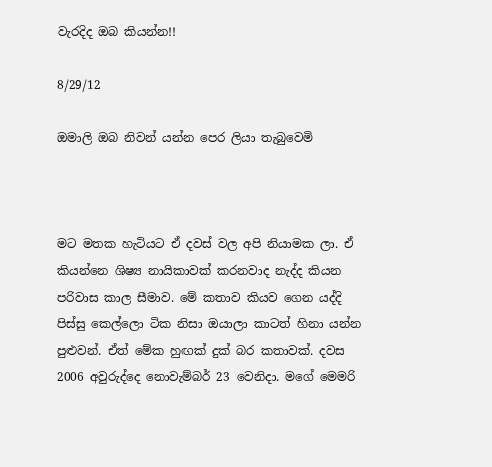වැරදිද ඔබ කියන්න!!

8/29/12

ඔමාලි ඔබ නිවන් යන්න පෙර ලියා තැබුවෙමි



මට මතක හැටියට ඒ දවස් වල අපි නියාමක ලා. ඒ කියන්නෙ ශිෂ්‍ය නායිකාවක් කරනවාද නැද්ද කියන පරිවාස කාල සීමාව. මේ කතාව කියව ගෙන යද්දි පිස්සු කෙල්ලො ටික නිසා ඔයාලා කාටත් හිනා යන්න පුළුවන්. ඒත් මේක හුඟක් දුක් බර කතාවක්. දවස 2006 අවුරුද්දෙ නොවැම්බර් 23 වෙනිදා. මගේ මෙමරි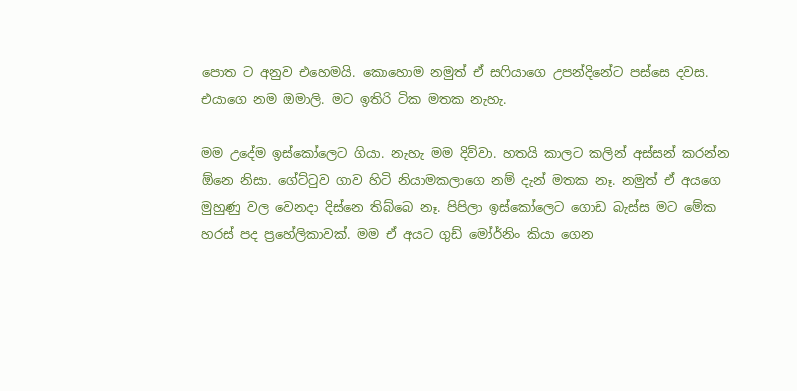පොත ට අනුව එහෙමයි. කොහොම නමුත් ඒ සෆියාගෙ උපන්දිනේට පස්සෙ දවස. එයාගෙ නම ඔමාලි. මට ඉතිරි ටික මතක නැහැ.

මම උදේම ඉස්කෝලෙට ගියා. නැහැ මම දිව්වා. හතයි කාලට කලින් අස්සන් කරන්න ඕනෙ නිසා. ගේට්ටුව ගාව හිටි නියාමකලාගෙ නම් දැන් මතක නෑ. නමුත් ඒ අයගෙ මුහුණු වල වෙනදා දිස්නෙ තිබ්බෙ නෑ. පිපිලා ඉස්කෝලෙට ගොඩ බැස්ස මට මේක හරස් පද ප්‍රහේලිකාවක්. මම ඒ අයට ගුඩ් මෝර්නිං කියා ගෙන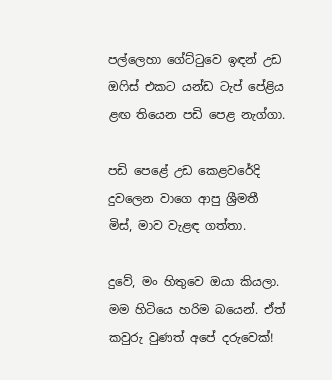පල්ලෙහා ගේට්ටුවෙ ඉඳන් උඩ ඔෆිස් එකට යන්ඩ ටැප් පේළිය ළඟ තියෙන පඩි පෙළ නැග්ගා.

පඩි පෙළේ උඩ කෙළවරේදි දුවලෙන වාගෙ ආපු ශ්‍රීමතී මිස්, මාව වැළඳ ගත්තා.

දුවේ, මං හිතුවෙ ඔයා කියලා. මම හිටියෙ හරිම බයෙන්. ඒත් කවුරු වුණත් අපේ දරුවෙක්!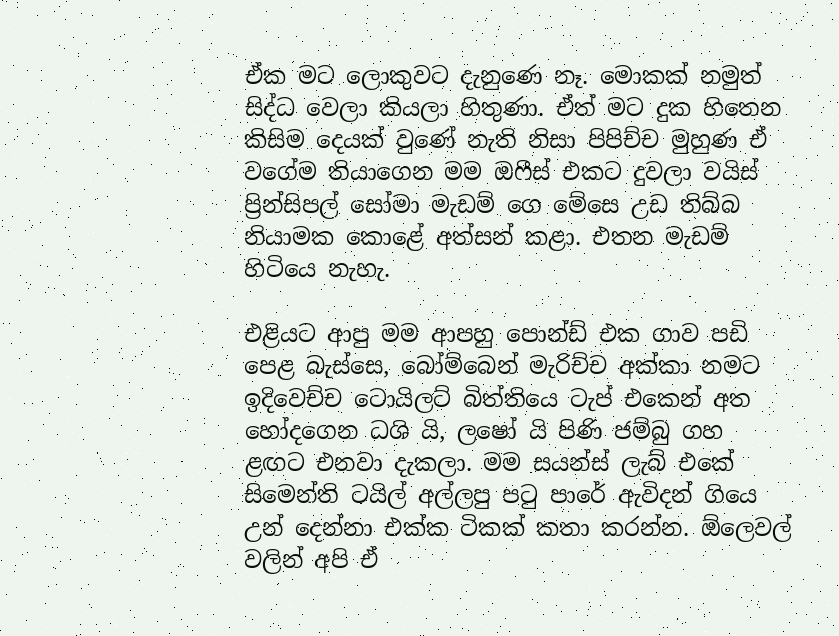ඒක මට ලොකුවට දැනුණෙ නෑ. මොකක් නමුත් සිද්ධ වෙලා කියලා හිතුණා. ඒත් මට දුක හිතෙන කිසිම දෙයක් වුණේ නැති නිසා පිපිච්ච මුහුණ ඒ වගේම තියාගෙන මම ඔෆීස් එකට දුවලා වයිස් ප්‍රින්සිපල් සෝමා මැඩම් ගෙ මේසෙ උඩ තිබ්බ නියාමක කොළේ අත්සන් කළා. එතන මැඩම් හිටියෙ නැහැ.

එළියට ආපු මම ආපහු පොන්ඩ් එක ගාව පඩි පෙළ බැස්සෙ, බෝම්බෙන් මැරිච්ච අක්කා නමට ඉදිවෙච්ච ටොයිලට් බිත්තියෙ ටැප් එකෙන් අත හෝදගෙන ධශි යි, ලෂෝ යි පිණි ජම්බු ගහ ළඟට එනවා දැකලා. මම සයන්ස් ලැබ් එකේ සිමෙන්ති ටයිල් අල්ලපු පටු පාරේ ඇවිදන් ගියෙ උන් දෙන්නා එක්ක ටිකක් කතා කරන්න. ඕලෙවල් වලින් අපි ඒ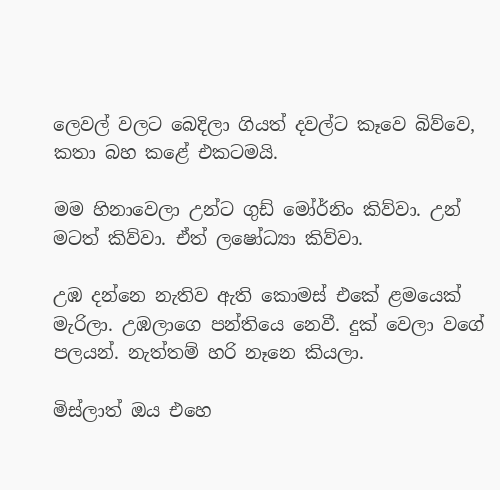ලෙවල් වලට බෙදිලා ගියත් දවල්ට කෑවෙ බිව්වෙ, කතා බහ කළේ එකටමයි.

මම හිනාවෙලා උන්ට ගුඩ් මෝර්නිං කිව්වා. උන් මටත් කිව්වා. ඒත් ලෂෝධ්‍යා කිව්වා.

උඹ දන්නෙ නැතිව ඇති කොමස් එකේ ළමයෙක් මැරිලා. උඹලාගෙ පන්තියෙ නෙවී. දුක් වෙලා වගේ පලයන්. නැත්තම් හරි නෑනෙ කියලා.

මිස්ලාත් ඔය එහෙ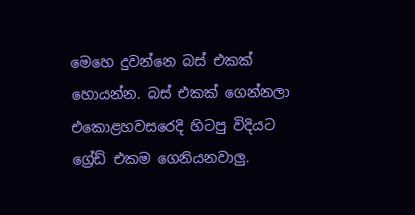මෙහෙ දුවන්නෙ බස් එකක් හොයන්න. බස් එකක් ගෙන්නලා එකොළහවසරෙදි හිටපු විදියට ග්‍රේඩ් එකම ගෙනියනවාලු.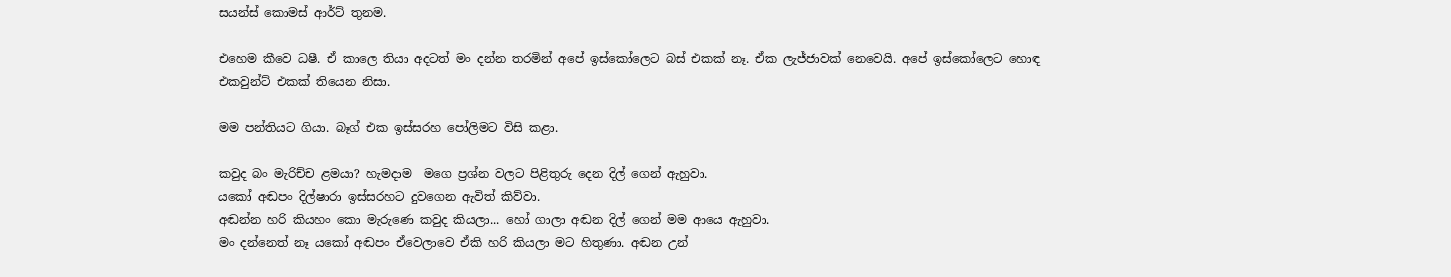සයන්ස් කොමස් ආර්ට් තුනම.

එහෙම කීවෙ ධෂී. ඒ කාලෙ තියා අදටත් මං දන්න තරමින් අපේ ඉස්කෝලෙට බස් එකක් නෑ. ඒක ලැජ්ජාවක් නෙවෙයි. අපේ ඉස්කෝලෙට හොඳ එකවුන්ට් එකක් තියෙන නිසා.

මම පන්තියට ගියා. බෑග් එක ඉස්සරහ පෝලිමට විසි කළා.

කවුද බං මැරිච්ච ළමයා? හැමදාම  මගෙ ප්‍රශ්න වලට පිළිතුරු දෙන දිල් ගෙන් ඇහුවා.
යකෝ අඬපං දිල්ෂාරා ඉස්සරහට දුවගෙන ඇවිත් කිව්වා.
අඬන්න හරි කියහං කො මැරුණෙ කවුද කියලා... හෝ ගාලා අඬන දිල් ගෙන් මම ආයෙ ඇහුවා.
මං දන්නෙත් නෑ යකෝ අඬපං ඒවෙලාවෙ ඒකි හරි කියලා මට හිතුණා. අඬන උන්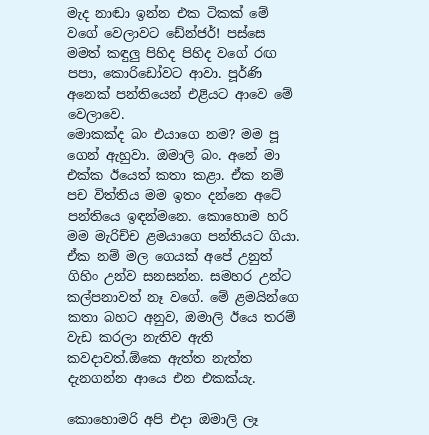මැද නාඬා ඉන්න එක ටිකක් මේ වගේ වෙලාවට ඩේන්ජර්! පස්සෙ මමත් කඳුලු පිහිද පිහිද වගේ රඟ පපා, කොරිඩෝවට ආවා. පූර්ණි අනෙක් පන්තියෙන් එළියට ආවෙ මේ වෙලාවෙ.
මොකක්ද බං එයාගෙ නම? මම පූ ගෙන් ඇහුවා. ඔමාලි බං. අනේ මා එක්ක ඊයෙත් කතා කළා. ඒක නම් පච විත්තිය මම ඉතං දන්නෙ අටේ පන්තියෙ ඉඳන්මනෙ. කොහොම හරි මම මැරිච්ච ළමයාගෙ පන්තියට ගියා. ඒක නම් මල ගෙයක් අපේ උනුත් ගිහිං උන්ව සනසන්න. සමහර උන්ට කල්පනාවත් නෑ වගේ. මේ ළමයින්ගෙ කතා බහට අනුව, ඔමාලි ඊයෙ තරම් වැඩ කරලා නැතිව ඇති කවදාවත්.ඕකෙ ඇත්ත නැත්ත දැනගන්න ආයෙ එන එකක්යැ.

කොහොමරි අපි එදා ඔමාලි ලෑ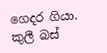ගෙදර ගියා. කුලී බස්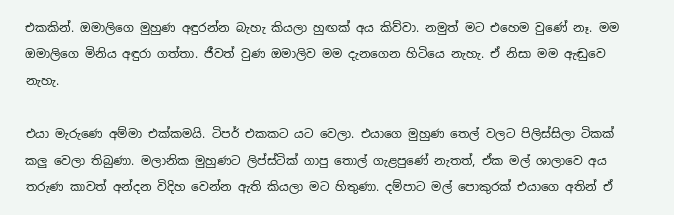එකකින්. ඔමාලිගෙ මුහුණ අඳුරන්න බැහැ කියලා හුඟක් අය කිව්වා. නමුත් මට එහෙම වුණේ නෑ. මම ඔමාලිගෙ මිනිය අඳුරා ගත්තා. ජීවත් වුණ ඔමාලිව මම දැනගෙන හිටියෙ නැහැ. ඒ නිසා මම ඇඬුවෙ නැහැ.

එයා මැරුණෙ අම්මා එක්කමයි. ටිපර් එකකට යට වෙලා. එයාගෙ මුහුණ තෙල් වලට පිලිස්සිලා ටිකක් කලු වෙලා තිබුණා. මලානික මුහුණට ලිප්ස්ටික් ගාපු තොල් ගැළපුණේ නැතත්, ඒක මල් ශාලාවෙ අය තරුණ කාවත් අන්දන විදිහ වෙන්න ඇති කියලා මට හිතුණා. දම්පාට මල් පොකුරක් එයාගෙ අතින් ඒ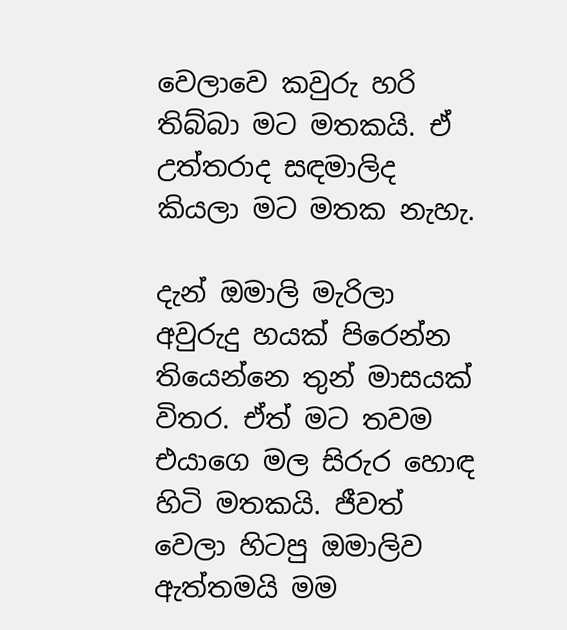වෙලාවෙ කවුරු හරි තිබ්බා මට මතකයි. ඒ උත්තරාද සඳමාලිද කියලා මට මතක නැහැ.

දැන් ඔමාලි මැරිලා අවුරුදු හයක් පිරෙන්න තියෙන්නෙ තුන් මාසයක් විතර. ඒත් මට තවම එයාගෙ මල සිරුර හොඳ හිටි මතකයි. ජීවත් වෙලා හිටපු ඔමාලිව ඇත්තමයි මම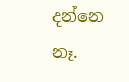දන්නෙ නෑ.